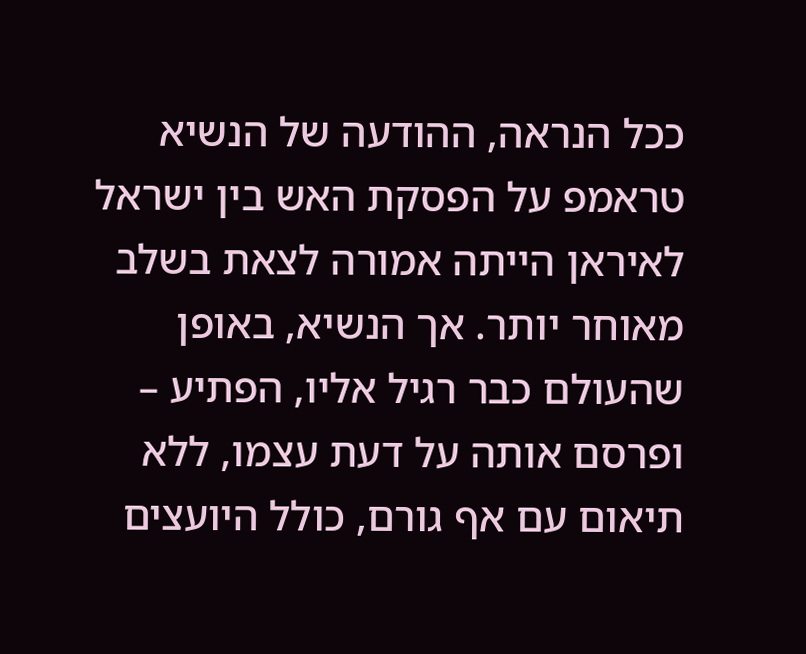ככל הנראה, ההודעה של הנשיא טראמפ על הפסקת האש בין ישראל לאיראן הייתה אמורה לצאת בשלב מאוחר יותר. אך הנשיא, באופן שהעולם כבר רגיל אליו, הפתיע – ופרסם אותה על דעת עצמו, ללא תיאום עם אף גורם, כולל היועצים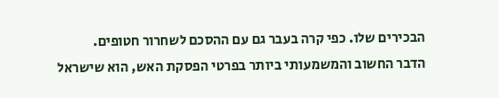הבכירים שלו. כפי קרה בעבר גם עם ההסכם לשחרור חטופים.
הדבר החשוב והמשמעותי ביותר בפרטי הפסקת האש, הוא שישראל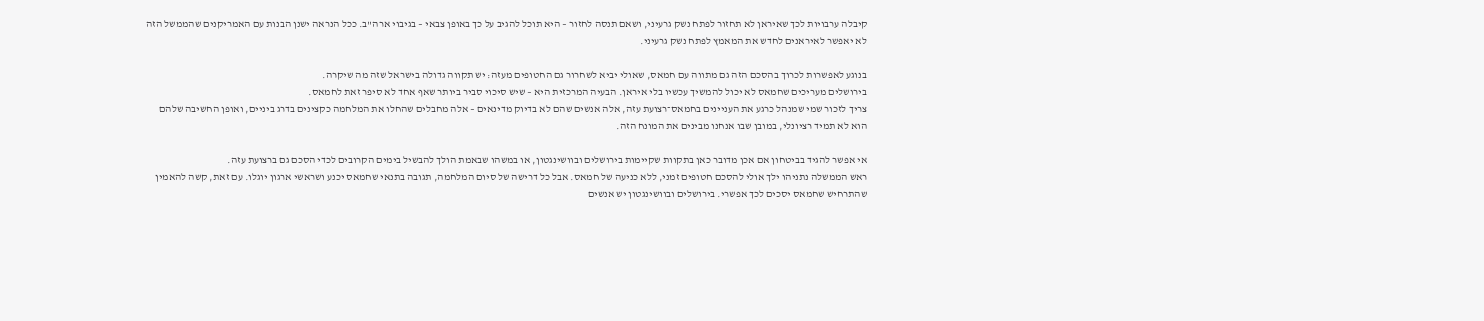קיבלה ערבויות לכך שאיראן לא תחזור לפתח נשק גרעיני, ושאם תנסה לחזור – היא תוכל להגיב על כך באופן צבאי – בגיבוי ארה"ב. ככל הנראה ישנן הבנות עם האמריקנים שהממשל הזה לא יאפשר לאיראנים לחדש את המאמץ לפתח נשק גרעיני.

בנוגע לאפשרות לכרוך בהסכם הזה גם מתווה עם חמאס, שאולי יביא לשחרור גם החטופים מעזה: יש תקווה גדולה בישראל שזה מה שיקרה.
בירושלים מעריכים שחמאס לא יכול להמשיך עכשיו בלי איראן. הבעיה המרכזית היא – שיש סיכוי סביר ביותר שאף אחד לא סיפר זאת לחמאס.
צריך לזכור שמי שמנהל כרגע את העניינים בחמאס־רצועת עזה, אלה אנשים שהם לא בדיוק מדינאים – אלה מחבלים שהחלו את המלחמה כקצינים בדרג ביניים, ואופן החשיבה שלהם הוא לא תמיד רציונלי, במובן שבו אנחנו מבינים את המונח הזה.

אי אפשר להגיד בביטחון אם אכן מדובר כאן בתקוות שקיימות בירושלים ובוושינגטון, או במשהו שבאמת הולך להבשיל בימים הקרובים לכדי הסכם גם ברצועת עזה.
ראש הממשלה נתניהו ילך אולי להסכם חטופים זמני, ללא כניעה של חמאס. אבל כל דרישה של סיום המלחמה, תגובה בתנאי שחמאס יכנע ושראשי ארגון יוגלו. עם זאת, קשה להאמין שהתרחיש שחמאס יסכים לכך אפשרי. בירושלים ובוושינגטון יש אנשים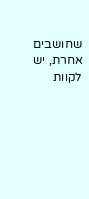שחושבים אחרת, יש לקוות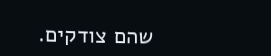שהם צודקים.